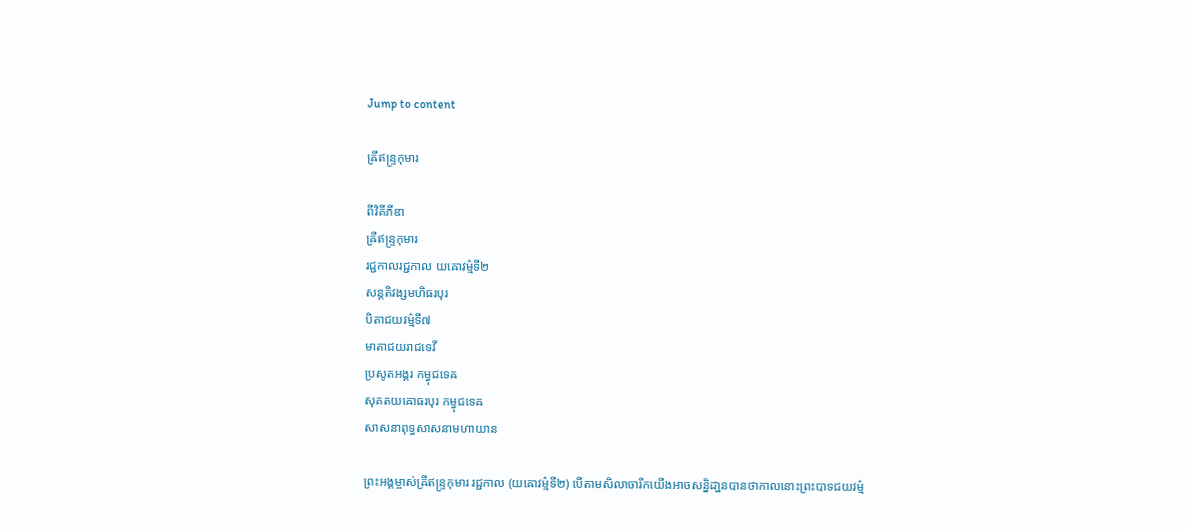Jump to content

ឝ្រីឥន្ទ្រកុមារ

ពីវិគីភីឌា
ឝ្រីឥន្ទ្រកុមារ
រជ្ជកាលរជ្ជកាល យឝោវម៌្មទី២
សន្តតិវង្សមហិធរបុរ
បិតាជយវម៌្មទី៧
មាតាជយរាជទេវី
ប្រសូតអង្គរ កម្វុជទេឝ
សុគតយឝោធរបុរ កម្វុជទេឝ
សាសនាពុទ្ធសាសនាមហាយាន

ព្រះអង្គម្ចាស់ឝ្រីឥន្ទ្រកុមារ រជ្ជកាល (យឝោវម៌្មទី២) បើតាមសិលាចារឹកយើងអាចសន្និដា្ឋនបានថាកាលនោះព្រះបាទជយវម៌្ម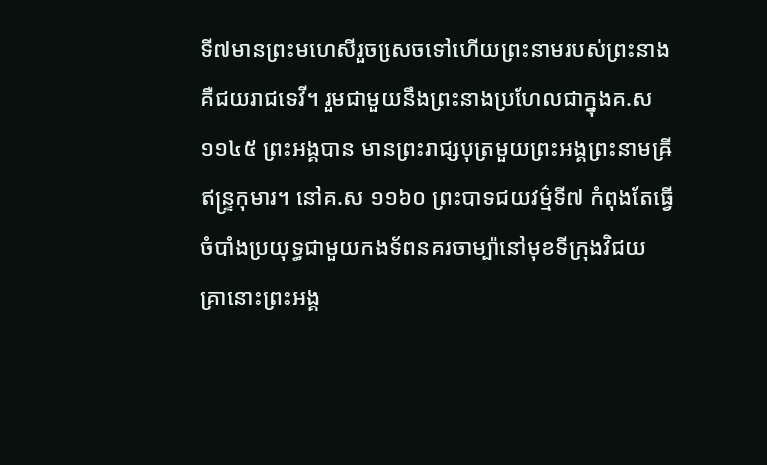ទី៧មានព្រះមហេសីរួចសេ្រចទៅហើយព្រះនាមរបស់ព្រះនាងគឺជយរាជទេវី។ រួមជាមួយនឹងព្រះនាងប្រហែលជាក្នុងគ.ស ១១៤៥ ព្រះអង្គបាន មានព្រះរាជ្សបុត្រមួយព្រះអង្គព្រះនាមឝ្រីឥន្រ្ទកុមារ។ នៅគ.ស ១១៦០ ព្រះបាទជយវម៌្មទី៧ កំពុងតែធ្វើចំបាំងប្រយុទ្ធជាមួយកងទ័ពនគរចាម្ប៉ានៅមុខទីក្រុងវិជយ គា្រនោះព្រះអង្គ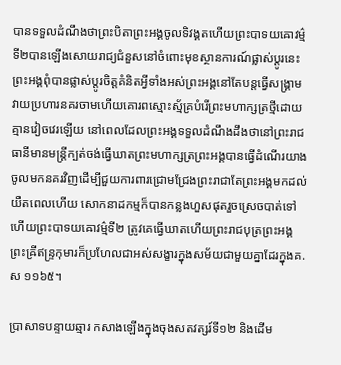បានទទួលដំណឹងថាព្រះបិតាព្រះអង្គចូលទិវង្គតហើយព្រះបាទយឝោវម៌្មទី២បានឡើងសោយរាជ្យជំនួសនៅចំពោះមុខស្ថានការណ៍ផ្លាស់ប្តូរនេះ ព្រះអង្គពុំបានផ្លាស់ប្តូរចិត្តគំនិតអ្វីទាំងអស់ព្រះអង្គនៅតែបន្តធ្វើសង្រ្គាមវាយប្រហារនគរចាមហើយគោរពស្មោះស្ម័គ្របំរើព្រះមហាក្សត្រថ្មីដោយគ្មានវៀចវេរឡើយ នៅពេលដែលព្រះអង្គទទួលដំណឹងដឹងថានៅព្រះរាជធានីមានមន្រ្តីក្បត់ចង់ធ្វើឃាតព្រះមហាក្សត្រព្រះអង្គបានធ្វើដំណើរយាងចូលមកនគរវិញដើម្បីជួយការពារជ្រោមជ្រែងព្រះរាជាតែព្រះអង្គមកដល់យឺតពេលហើយ សោកនាដកម្មក៏បានកន្លងហួសផុតរួចស្រេចបាត់ទៅហើយព្រះបាទយឝោវម៌្មទី២ ត្រូវគេធ្វើឃាតហើយព្រះរាជបុត្រព្រះអង្គព្រះឝ្រីឥន្រ្ទកុមារក៏ប្រហែលជាអស់សង្ខារក្នុងសម័យជាមួយគ្នាដែរក្នុងគ.ស ១១៦៥។

ប្រាសាទបន្ទាយឆ្មារ កសាងឡើងក្នុងចុងសតវត្សរ៍ទី១២ និងដើម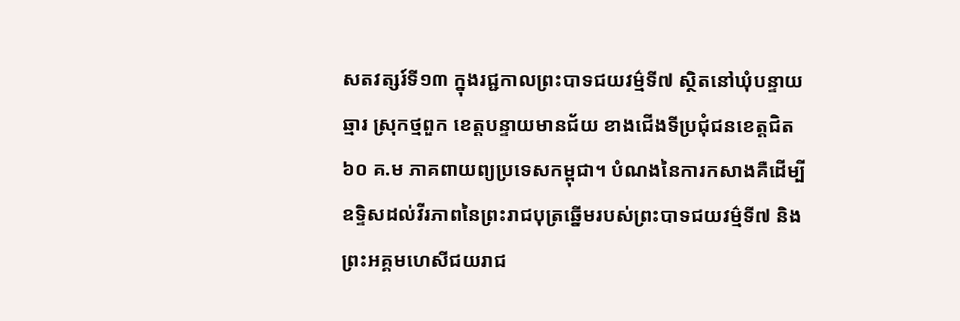សតវត្សរ៍ទី១៣ ក្នុងរជ្ជកាលព្រះបាទជយវម៌្មទី៧ ស្ថិតនៅឃុំបន្ទាយឆ្មារ ស្រុកថ្មពួក ខេត្តបន្ទាយមានជ័យ ខាងជើងទីប្រជុំជនខេត្តជិត ៦០ គ.ម ភាគពាយព្យប្រទេសកម្ពុជា។ បំណងនៃការកសាងគឺដើម្បីឧទ្ទិសដល់វីរភាពនៃព្រះរាជបុត្រឆ្នើមរបស់ព្រះបាទជយវម៌្មទី៧ និងព្រះអគ្គមហេសីជយរាជ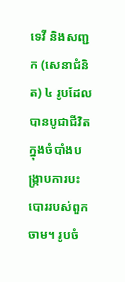ទេវី និងសញ្ជក (សេនាជំនិត) ៤ រូបដែលបានបូជាជីវិតក្នុងចំបាំងបង្ក្រាបការបះបោររបស់ពួកចាម។ រូបចំ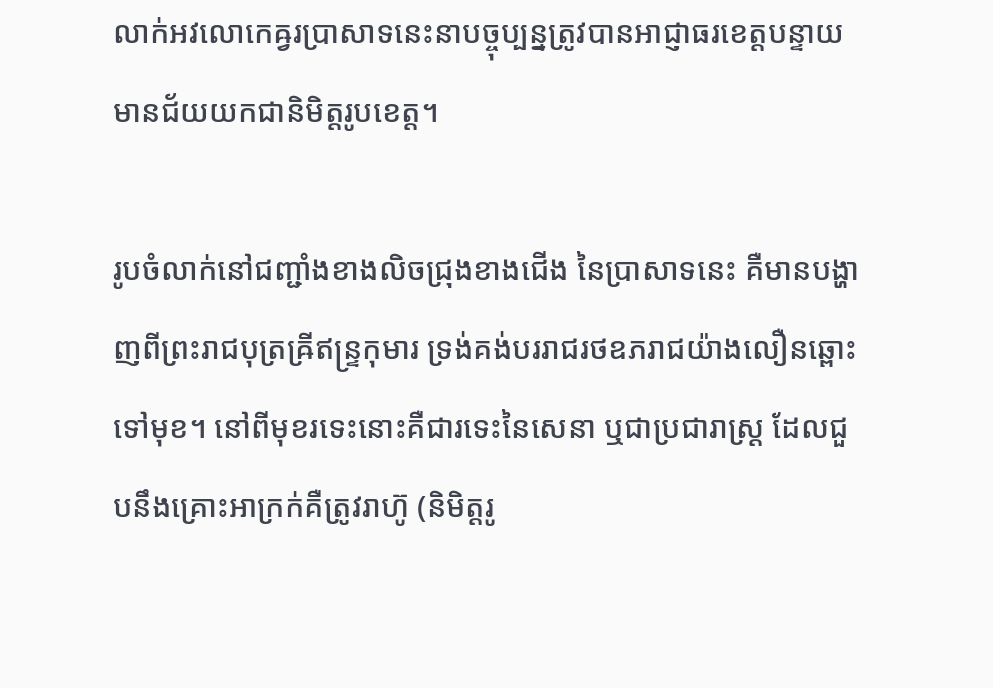លាក់អវលោកេឝ្វរប្រាសាទនេះនាបច្ចុប្បន្នត្រូវបានអាជ្ញាធរខេត្តបន្ទាយមានជ័យយកជានិមិត្តរូបខេត្ត។

រូបចំលាក់នៅជញ្ជាំងខាងលិចជ្រុងខាងជើង នៃប្រាសាទនេះ គឺមានបង្ហាញពីព្រះរាជបុត្រឝ្រីឥន្ទ្រកុមារ ទ្រង់គង់បររាជរថឧភរាជយ៉ាងលឿនឆ្ពោះទៅមុខ។ នៅពីមុខរទេះនោះគឺជារទេះនៃសេនា ឬជាប្រជារាស្ត្រ ដែលជួបនឹងគ្រោះអាក្រក់គឺត្រូវរាហ៊ូ (និមិត្តរូ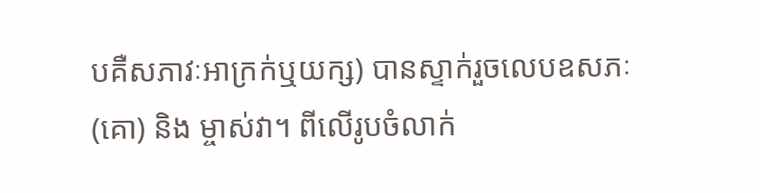បគឺសភាវៈអាក្រក់ឬយក្ស) បានស្ទាក់រួចលេបឧសភៈ (គោ) និង ម្ចាស់វា។ ពីលើរូបចំលាក់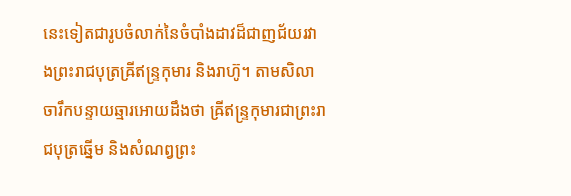នេះទៀតជារូបចំលាក់នៃចំបាំងដាវដ៏ជាញជ័យរវាងព្រះរាជបុត្រឝ្រីឥន្ទ្រកុមារ និងរាហ៊ូ។ តាមសិលាចារឹកបន្ទាយឆ្មារអោយដឹងថា ឝ្រីឥន្ទ្រកុមារជាព្រះរាជបុត្រឆ្នើម និងសំណព្វព្រះ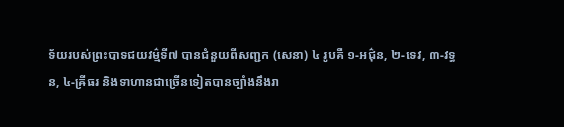ទ័យរបស់ព្រះបាទជយវម៌្មទី៧ បានជំនួយពីសញ្ជក (សេនា) ៤ រូបគឺ ១-អជ៌ុន, ២-ទេវ, ៣-វទ្ធន, ៤-ឝ្រីធរ និងទាហានជាច្រើនទៀតបានច្បាំងនឹងរា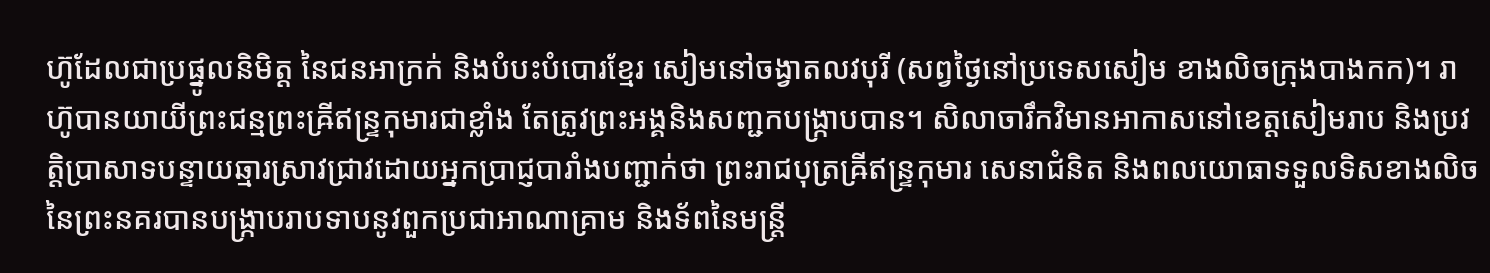ហ៊ូដែលជាប្រផ្នូលនិមិត្ត នៃជនអាក្រក់ និងបំបះបំបោរខ្មែរ សៀមនៅចង្វាតលវបុរី (សព្វថ្ងៃនៅប្រទេសសៀម ខាងលិចក្រុងបាងកក)។ រាហ៊ូបានយាយីព្រះជន្មព្រះឝ្រីឥន្ទ្រកុមារជាខ្លាំង តែត្រូវព្រះអង្គនិងសញ្ជកបង្ក្រាបបាន។ សិលាចារឹកវិមានអាកាសនៅខេត្តសៀមរាប និងប្រវត្តិប្រាសាទបន្ទាយឆ្មារស្រាវជ្រាវដោយអ្នកប្រាជ្ញបារាំងបញ្ជាក់ថា ព្រះរាជបុត្រឝ្រីឥន្ទ្រកុមារ សេនាជំនិត និងពលយោធាទទួលទិសខាងលិច នៃព្រះនគរបានបង្ក្រាបរាបទាបនូវពួកប្រជាអាណាគ្រាម និងទ័ពនៃមន្ត្រី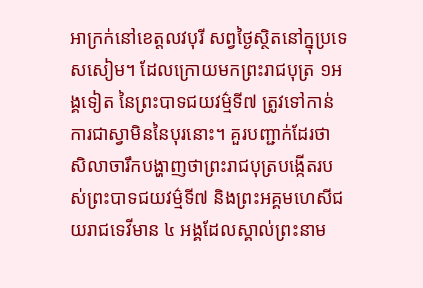អាក្រក់នៅខេត្តលវបុរី សព្វថ្ងៃស្ថិតនៅក្នុប្រទេសសៀម។ ដែលក្រោយមកព្រះរាជបុត្រ ១អង្គទៀត នៃព្រះបាទជយវម៌្មទី៧ ត្រូវទៅកាន់ការជាស្វាមិននៃបុរនោះ។ គួរបញ្ជាក់ដែរថា សិលាចារឹកបង្ហាញថាព្រះរាជបុត្របង្កើតរបស់ព្រះបាទជយវម៌្មទី៧ និងព្រះអគ្គមហេសីជយរាជទេវីមាន ៤ អង្គដែលស្គាល់ព្រះនាម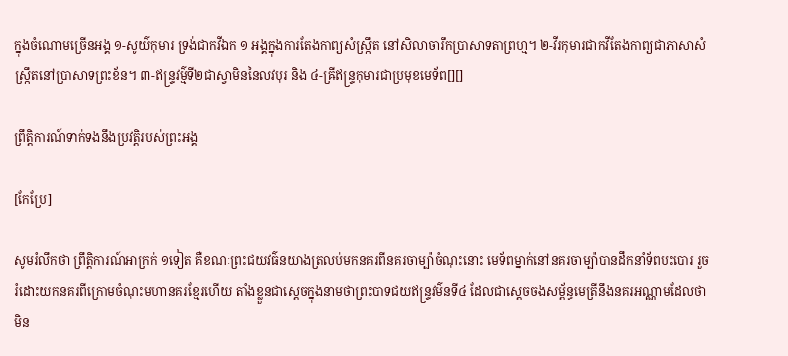ក្នុងចំណោមច្រើនអង្គ ១-សូយ៌កុមារ ទ្រង់ជាកវីឯក ១ អង្គក្នុងការតែងកាព្យសំស្ក្រឹត នៅសិលាចារឹកប្រាសាទតាព្រហ្ម។ ២-វីរកុមារជាកវីតែងកាព្យជាភាសាសំស្ក្រឹតនៅប្រាសាទព្រះខ័ន។ ៣-ឥន្ទ្រវម៌្មទី២ជាស្វាមិននៃលវបុរ និង ៤-ឝ្រីឥន្ទ្រកុមារជាប្រមុខមេទ័ព[][]

ព្រឹត្តិការណ៍ទាក់ទងនឹងប្រវត្តិរបស់ព្រះអង្គ

[កែប្រែ]

សូមរំលឹកថា ព្រឹត្តិការណ៍អាក្រក់ ១ទៀត គឺខណៈព្រះជយវធ៌នយាងត្រលប់មកនគរពីនគរចាម្ប៉ាចំណុះនោះ មេទ័ពម្នាក់នៅនគរចាម្ប៉ាបានដឹកនាំទ័ពបះបោរ រួចរំដោះយកនគរពីក្រោមចំណុះមហានគរខ្មែរហើយ តាំងខ្លួនជាស្តេចក្នុងនាមថាព្រះបាទជយឥន្ទ្រវម៌នទី៤ ដែលជាស្តេចចងសម្ព័ន្ធមេត្រីនឹងនគរអណ្ណាមដែលថាមិន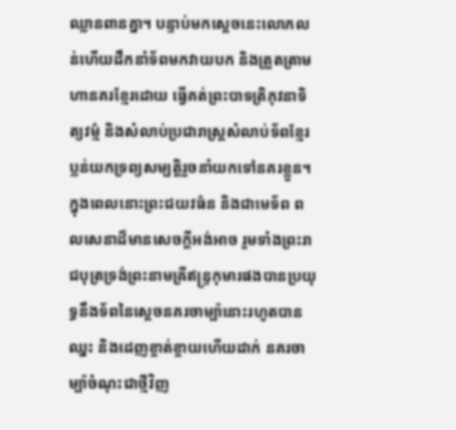ឈ្លានពានគ្នា។ បន្ទាប់មកស្តេចនេះលោភលន់ហើយដឹកនាំទ័ពមកវាយបក និងត្រួតត្រាមហានគរខ្មែរដោយ ធ្វើគត់ព្រះបាទត្រិភុវនាទិត្យវម៌្ម និងសំលាប់ប្រជារាស្ត្រសំលាប់ទ័ពខ្មែរប្លន់យកទ្រព្យសម្បត្តិរួចនាំយកទៅនគរខ្លួន។ ក្នុងពេលនោះព្រះជយវធ៌ន និងជាមេទ័ព ពលសេនាដ៏មានសេចក្តីអង់អាច រួមទាំងព្រះរាជបុត្រទ្រង់ព្រះនាមឝ្រីឥន្ទ្រកុមារផងបានប្រយុទ្ធនឹងទ័ពនៃស្តេចនគរចាម្ប៉ានោះរហូតបានឈ្នះ និងដេញខ្ចាត់ខ្ចាយហើយដាក់ នគរចាម្ប៉ាចំណុះជាថ្មីវិញ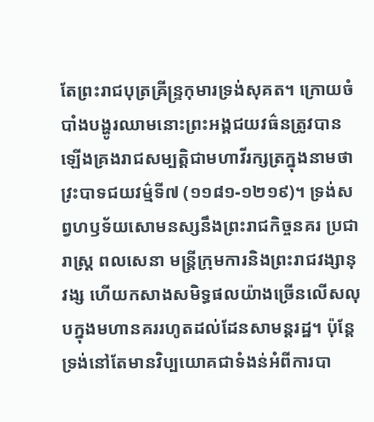តែព្រះរាជបុត្រឝ្រីន្ទ្រកុមារទ្រង់សុគត។ ក្រោយចំបាំងបង្ហូរឈាមនោះព្រះអង្គជយវធ៌នត្រូវបានឡើងគ្រងរាជសម្បត្តិជាមហាវីរក្សត្រក្នុងនាមថាវ្រះបាទជយវម៌្មទី៧ (១១៨១-១២១៩)។ ទ្រង់សព្វហឫទ័យសោមនស្សនឹងព្រះរាជកិច្ចនគរ ប្រជារាស្ត្រ ពលសេនា មន្ត្រីក្រុមការនិងព្រះរាជវង្សានុវង្ស ហើយកសាងសមិទ្ធផលយ៉ាងច្រើនលើសលុបក្នុងមហានគររហូតដល់ដែនសាមន្តរដ្ឋ។ ប៉ុន្តែទ្រង់នៅតែមានវិប្បយោគជាទំងន់អំពីការបា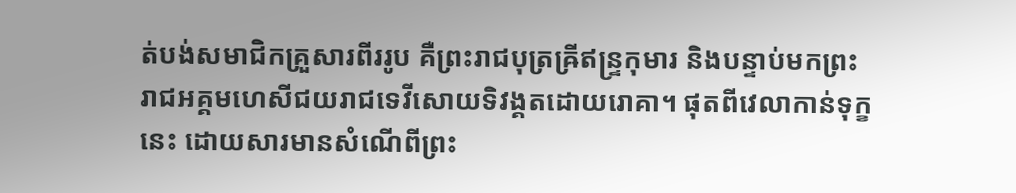ត់បង់សមាជិកគ្រួសារពីររូប គឺព្រះរាជបុត្រឝ្រីឥន្ទ្រកុមារ និងបន្ទាប់មកព្រះរាជអគ្គមហេសីជយរាជទេវីសោយទិវង្គតដោយរោគា។ ផុតពីវេលាកាន់ទុក្ខនេះ ដោយសារមានសំណើពីព្រះ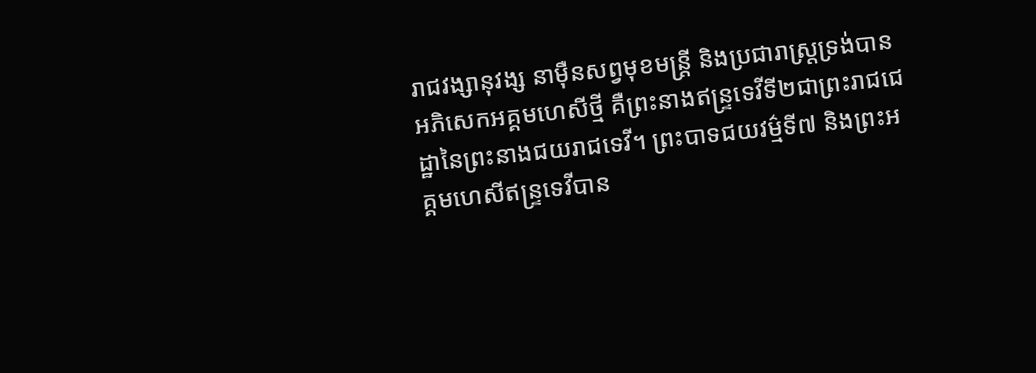រាជវង្សានុវង្ស នាម៉ឺនសព្វមុខមន្ត្រី និងប្រជារាស្ត្រទ្រង់បានអភិសេកអគ្គមហេសីថ្មី គឺព្រះនាងឥន្ទ្រទេវីទី២ជាព្រះរាជជេដ្ឋានៃព្រះនាងជយរាជទេវី។ ព្រះបាទជយវម៌្មទី៧ និងព្រះអគ្គមហេសីឥន្ទ្រទេវីបាន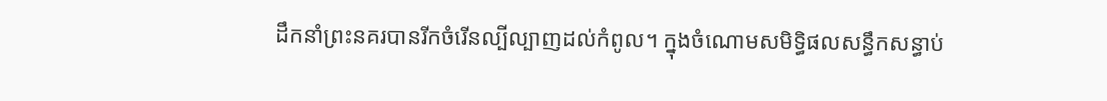ដឹកនាំព្រះនគរបានរីកចំរើនល្បីល្បាញដល់កំពូល។ ក្នុងចំណោមសមិទ្ធិផលសន្ធឹកសន្ធាប់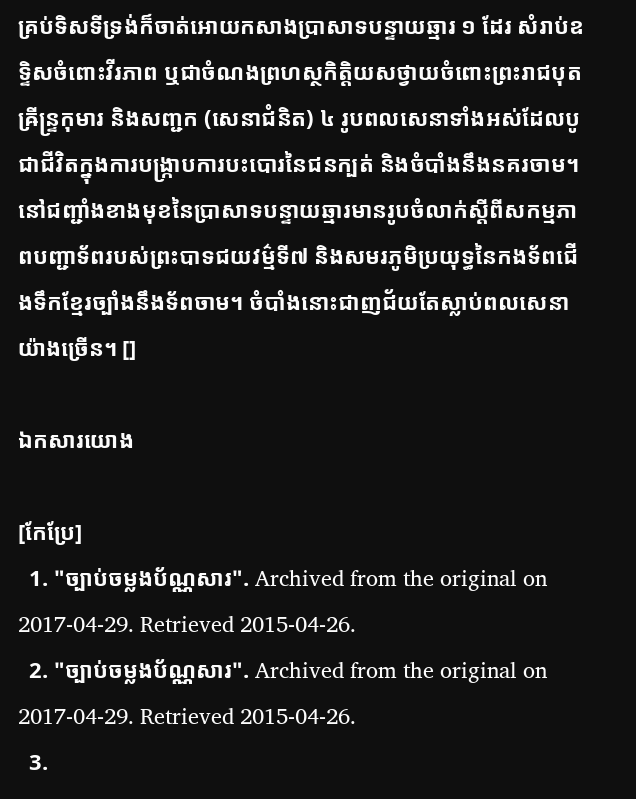គ្រប់ទិសទីទ្រង់ក៏ចាត់អោយកសាងប្រាសាទបន្ទាយឆ្មារ ១ ដែរ សំរាប់ឧទ្ទិសចំពោះវីរភាព ឬជាចំណងព្រហស្ថកិត្តិយសថ្វាយចំពោះព្រះរាជបុតឝ្រីន្ទ្រកុមារ និងសញ្ជក (សេនាជំនិត) ៤ រូបពលសេនាទាំងអស់ដែលបូជាជីវិតក្នុងការបង្ក្រាបការបះបោរនៃជនក្បត់ និងចំបាំងនឹងនគរចាម។ នៅជញ្ជាំងខាងមុខនៃប្រាសាទបន្ទាយឆ្មារមានរូបចំលាក់ស្តីពីសកម្មភាពបញ្ជាទ័ពរបស់ព្រះបាទជយវម៌្មទី៧ និងសមរភូមិប្រយុទ្ធនៃកងទ័ពជើងទឹកខ្មែរច្បាំងនឹងទ័ពចាម។ ចំបាំងនោះជាញជ័យតែស្លាប់ពលសេនាយ៉ាងច្រើន។ []

ឯកសារយោង

[កែប្រែ]
  1. "ច្បាប់ចម្លងប័ណ្ណសារ". Archived from the original on 2017-04-29. Retrieved 2015-04-26.
  2. "ច្បាប់ចម្លងប័ណ្ណសារ". Archived from the original on 2017-04-29. Retrieved 2015-04-26.
  3.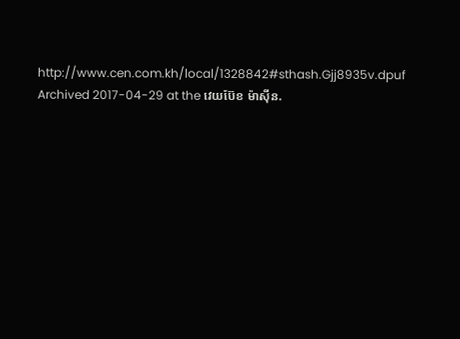http://www.cen.com.kh/local/1328842#sthash.Gjj8935v.dpuf Archived 2017-04-29 at the វេយប៊ែខ ម៉ាស៊ីន.